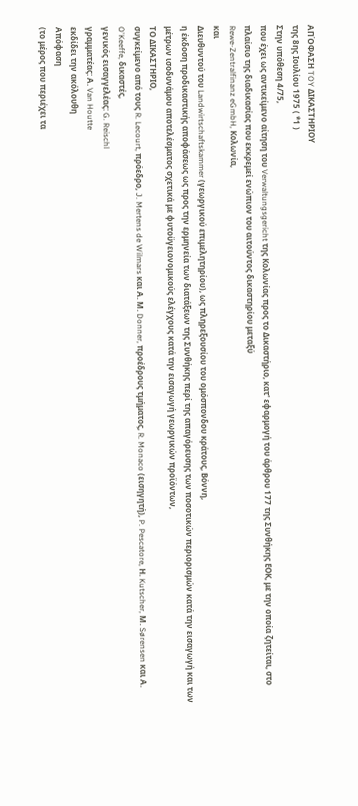ΑΠΌΦΑΣΗ TOY ΔΙΚΑΣΤΗΡΙΟΥ
της 8ης Ιουλίου 1975 ( *1 )
Στην υπόθεση 4/75,
που έχει ως αντικείμενο αίτηση του Verwaltungsgericht της Κολωνίας προς το Δικαστήριο, κατ' εφαρμογή του άρθρου 177 της Συνθήκης ΕΟΚ, με την οποία ζητείται, στο πλαίσιο της διαδικασίας που εκκρεμεί ενώπιον του αιτούντος δικαστηρίου μεταξύ
Rewe-Zentralfinanz eGmbH, Κολωνία,
και
Διευθυντού του Landwirtschaftskammer (γεωργικού επιμελητηρίου), ως πληρεξουσίου του ομόσπονδου κράτους, Βόννη,
η έκδοση προδικαστικής αποφάσεως ως προς την ερμηνεία των διατάξεων της Συνθήκης περί της απαγόρευσης των ποσοτικών περιορισμών κατά την εισαγωγή και των μέτρων ισοδυνάμου αποτελέσματος σχετικά με φυτοϋγειονομικούς ελέγχους κατά την εισαγωγή γεωργικών προϊόντων,
ΤΟ ΔΙΚΑΣΤΗΡΙΟ,
συγκείμενο από τους R. Lecourt, πρόεδρο, J. Mertens de Wilmars και Α. Μ. Donner, προέδρους τμήματος, R. Monaco (εισηγητή), P. Pescatore, Η. Kutscher, Μ. Sørensen και Α. O'Keeffe, δικαστές,
γενικός εισαγγελέας: G. Reischl
γραμματέας: Α. Van Houtte
εκδίδει την ακόλουθη
Απόφαση
(το μέρος που περιέχει τα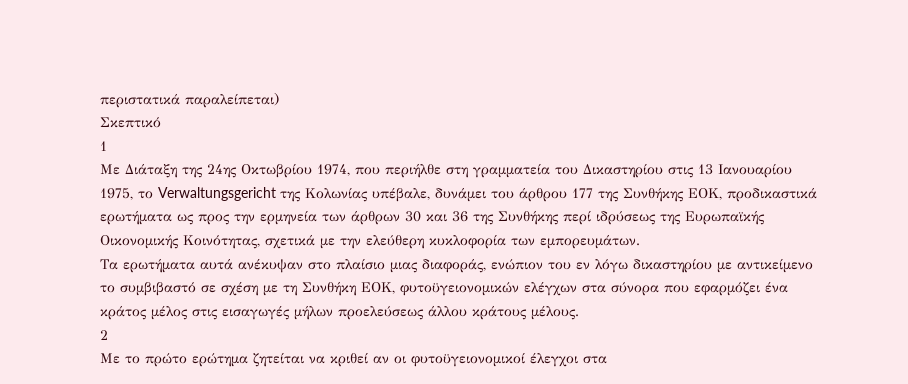περιστατικά παραλείπεται)
Σκεπτικό
1
Με Διάταξη της 24ης Οκτωβρίου 1974, που περιήλθε στη γραμματεία του Δικαστηρίου στις 13 Ιανουαρίου 1975, το Verwaltungsgericht της Κολωνίας υπέβαλε, δυνάμει του άρθρου 177 της Συνθήκης ΕΟΚ, προδικαστικά ερωτήματα ως προς την ερμηνεία των άρθρων 30 και 36 της Συνθήκης περί ιδρύσεως της Ευρωπαϊκής Οικονομικής Κοινότητας, σχετικά με την ελεύθερη κυκλοφορία των εμπορευμάτων.
Τα ερωτήματα αυτά ανέκυψαν στο πλαίσιο μιας διαφοράς, ενώπιον του εν λόγω δικαστηρίου με αντικείμενο το συμβιβαστό σε σχέση με τη Συνθήκη ΕΟΚ, φυτοϋγειονομικών ελέγχων στα σύνορα που εφαρμόζει ένα κράτος μέλος στις εισαγωγές μήλων προελεύσεως άλλου κράτους μέλους.
2
Με το πρώτο ερώτημα ζητείται να κριθεί αν οι φυτοϋγειονομικοί έλεγχοι στα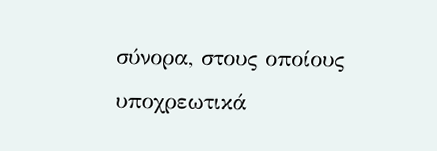σύνορα, στους οποίους υποχρεωτικά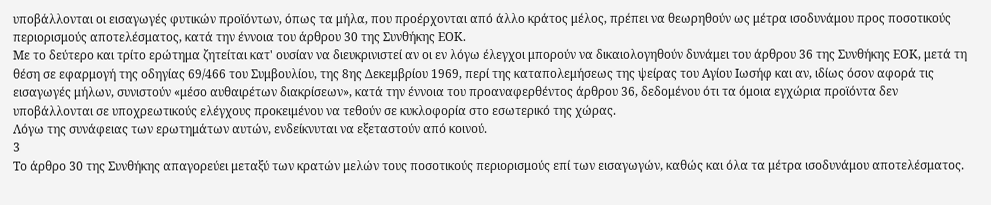υποβάλλονται οι εισαγωγές φυτικών προϊόντων, όπως τα μήλα, που προέρχονται από άλλο κράτος μέλος, πρέπει να θεωρηθούν ως μέτρα ισοδυνάμου προς ποσοτικούς περιορισμούς αποτελέσματος, κατά την έννοια του άρθρου 30 της Συνθήκης ΕΟΚ.
Με το δεύτερο και τρίτο ερώτημα ζητείται κατ' ουσίαν να διευκρινιστεί αν οι εν λόγω έλεγχοι μπορούν να δικαιολογηθούν δυνάμει του άρθρου 36 της Συνθήκης ΕΟΚ, μετά τη θέση σε εφαρμογή της οδηγίας 69/466 του Συμβουλίου, της 8ης Δεκεμβρίου 1969, περί της καταπολεμήσεως της ψείρας του Αγίου Ιωσήφ και αν, ιδίως όσον αφορά τις εισαγωγές μήλων, συνιστούν «μέσο αυθαιρέτων διακρίσεων», κατά την έννοια του προαναφερθέντος άρθρου 36, δεδομένου ότι τα όμοια εγχώρια προϊόντα δεν υποβάλλονται σε υποχρεωτικούς ελέγχους προκειμένου να τεθούν σε κυκλοφορία στο εσωτερικό της χώρας.
Λόγω της συνάφειας των ερωτημάτων αυτών, ενδείκνυται να εξεταστούν από κοινού.
3
Το άρθρο 30 της Συνθήκης απαγορεύει μεταξύ των κρατών μελών τους ποσοτικούς περιορισμούς επί των εισαγωγών, καθώς και όλα τα μέτρα ισοδυνάμου αποτελέσματος.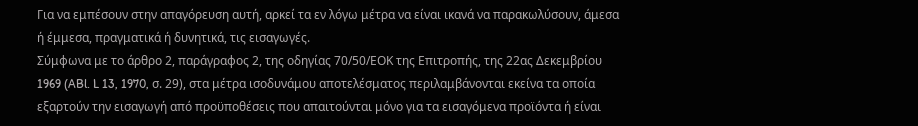Για να εμπέσουν στην απαγόρευση αυτή, αρκεί τα εν λόγω μέτρα να είναι ικανά να παρακωλύσουν, άμεσα ή έμμεσα, πραγματικά ή δυνητικά, τις εισαγωγές.
Σύμφωνα με το άρθρο 2, παράγραφος 2, της οδηγίας 70/50/ΕΟΚ της Επιτροπής, της 22ας Δεκεμβρίου 1969 (ABl. L 13, 1970, σ. 29), στα μέτρα ισοδυνάμου αποτελέσματος περιλαμβάνονται εκείνα τα οποία εξαρτούν την εισαγωγή από προϋποθέσεις που απαιτούνται μόνο για τα εισαγόμενα προϊόντα ή είναι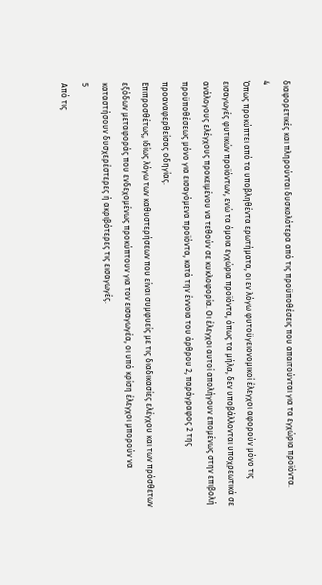διαφορετικές και πληρούνται δυσκολότερα από τις προϋποθέσεις που απαιτούνται για τα εγχώρια προϊόντα.
4
Όπως προκύπτει από τα υποβληθέντα ερωτήματα, οι εν λόγω φυτοϋγειονομικοί έλεγχοι αφορούν μόνο τις εισαγωγές φυτικών προϊόντων, ενώ τα όμοια εγχώρια προϊόντα, όπως τα μήλα, δεν υποβάλλονται υποχρεωτικά σε ανάλογους ελέγχους προκειμένου να τεθούν σε κυκλοφορία. Οι έλεγχοι αυτοί απολήγουν επομένως στην επιβολή προϋποθέσεως μόνο για εισαγόμενα προϊόντα, κατά την έννοια του άρθρου 2, παράγραφος 2 της προαναφερθείσας οδηγίας.
Επιπροσθέτως, ιδίως λόγω των καθυστερήσεων που είναι συμφυείς με τις διαδικασίες ελέγχου και των πρόσθετων εξόδων μεταφοράς που ενδεχομένως προκύπτουν για τον εισαγωγέα, οι υπό κρίση έλεγχοι μπορούν να καταστήσουν δυσχερέστερες ή ακριβότερες τις εισαγωγές.
5
Από τις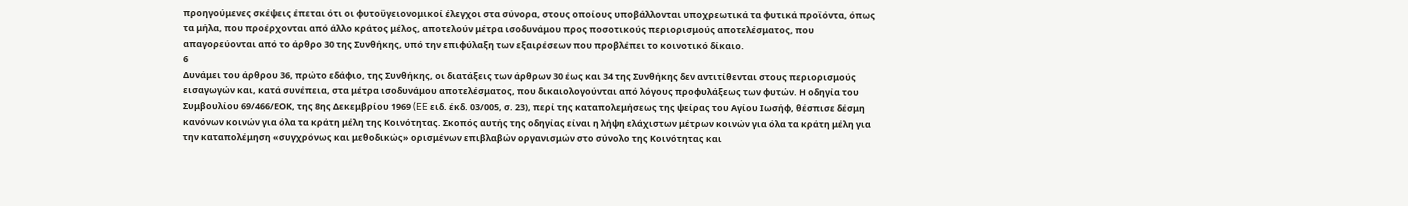προηγούμενες σκέψεις έπεται ότι οι φυτοϋγειονομικοί έλεγχοι στα σύνορα, στους οποίους υποβάλλονται υποχρεωτικά τα φυτικά προϊόντα, όπως τα μήλα, που προέρχονται από άλλο κράτος μέλος, αποτελούν μέτρα ισοδυνάμου προς ποσοτικούς περιορισμούς αποτελέσματος, που απαγορεύονται από το άρθρο 30 της Συνθήκης, υπό την επιφύλαξη των εξαιρέσεων που προβλέπει το κοινοτικό δίκαιο.
6
Δυνάμει του άρθρου 36, πρώτο εδάφιο, της Συνθήκης, οι διατάξεις των άρθρων 30 έως και 34 της Συνθήκης δεν αντιτίθενται στους περιορισμούς εισαγωγών και, κατά συνέπεια, στα μέτρα ισοδυνάμου αποτελέσματος, που δικαιολογούνται από λόγους προφυλάξεως των φυτών. Η οδηγία του Συμβουλίου 69/466/ΕΟΚ, της 8ης Δεκεμβρίου 1969 (EE ειδ. έκδ. 03/005, σ. 23), περί της καταπολεμήσεως της ψείρας του Αγίου Ιωσήφ, θέσπισε δέσμη κανόνων κοινών για όλα τα κράτη μέλη της Κοινότητας. Σκοπός αυτής της οδηγίας είναι η λήψη ελάχιστων μέτρων κοινών για όλα τα κράτη μέλη για την καταπολέμηση «συγχρόνως και μεθοδικώς» ορισμένων επιβλαβών οργανισμών στο σύνολο της Κοινότητας και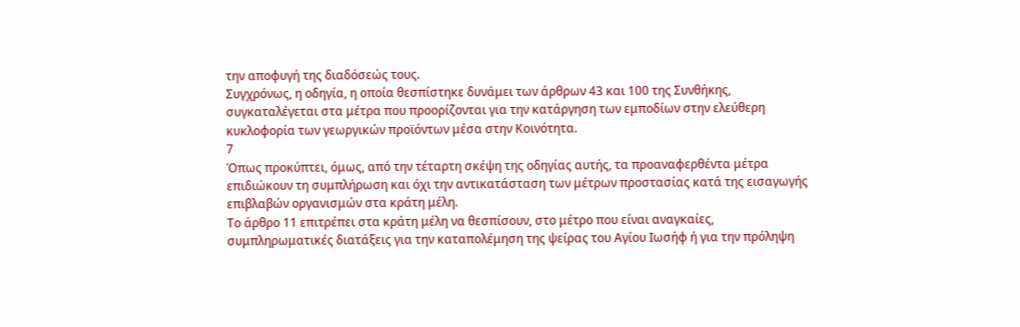την αποφυγή της διαδόσεώς τους.
Συγχρόνως, η οδηγία, η οποία θεσπίστηκε δυνάμει των άρθρων 43 και 100 της Συνθήκης, συγκαταλέγεται στα μέτρα που προορίζονται για την κατάργηση των εμποδίων στην ελεύθερη κυκλοφορία των γεωργικών προϊόντων μέσα στην Κοινότητα.
7
Όπως προκύπτει, όμως, από την τέταρτη σκέψη της οδηγίας αυτής, τα προαναφερθέντα μέτρα επιδιώκουν τη συμπλήρωση και όχι την αντικατάσταση των μέτρων προστασίας κατά της εισαγωγής επιβλαβών οργανισμών στα κράτη μέλη.
Το άρθρο 11 επιτρέπει στα κράτη μέλη να θεσπίσουν, στο μέτρο που είναι αναγκαίες, συμπληρωματικές διατάξεις για την καταπολέμηση της ψείρας του Αγίου Ιωσήφ ή για την πρόληψη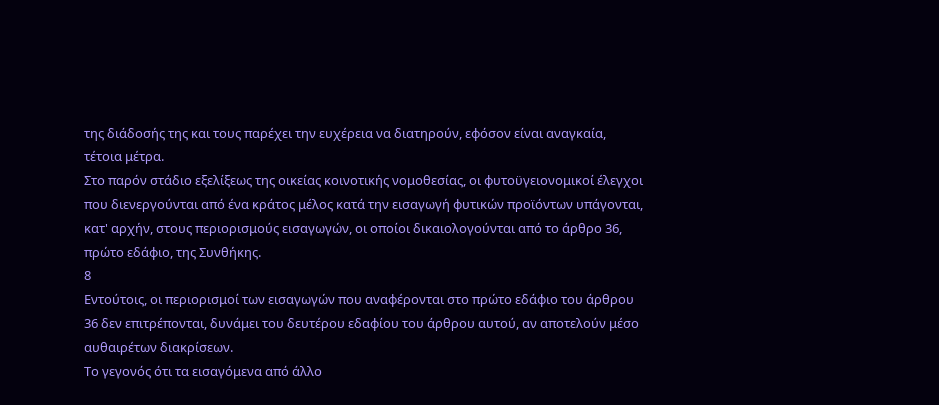της διάδοσής της και τους παρέχει την ευχέρεια να διατηρούν, εφόσον είναι αναγκαία, τέτοια μέτρα.
Στο παρόν στάδιο εξελίξεως της οικείας κοινοτικής νομοθεσίας, οι φυτοϋγειονομικοί έλεγχοι που διενεργούνται από ένα κράτος μέλος κατά την εισαγωγή φυτικών προϊόντων υπάγονται, κατ' αρχήν, στους περιορισμούς εισαγωγών, οι οποίοι δικαιολογούνται από το άρθρο 36, πρώτο εδάφιο, της Συνθήκης.
8
Εντούτοις, οι περιορισμοί των εισαγωγών που αναφέρονται στο πρώτο εδάφιο του άρθρου 36 δεν επιτρέπονται, δυνάμει του δευτέρου εδαφίου του άρθρου αυτού, αν αποτελούν μέσο αυθαιρέτων διακρίσεων.
Το γεγονός ότι τα εισαγόμενα από άλλο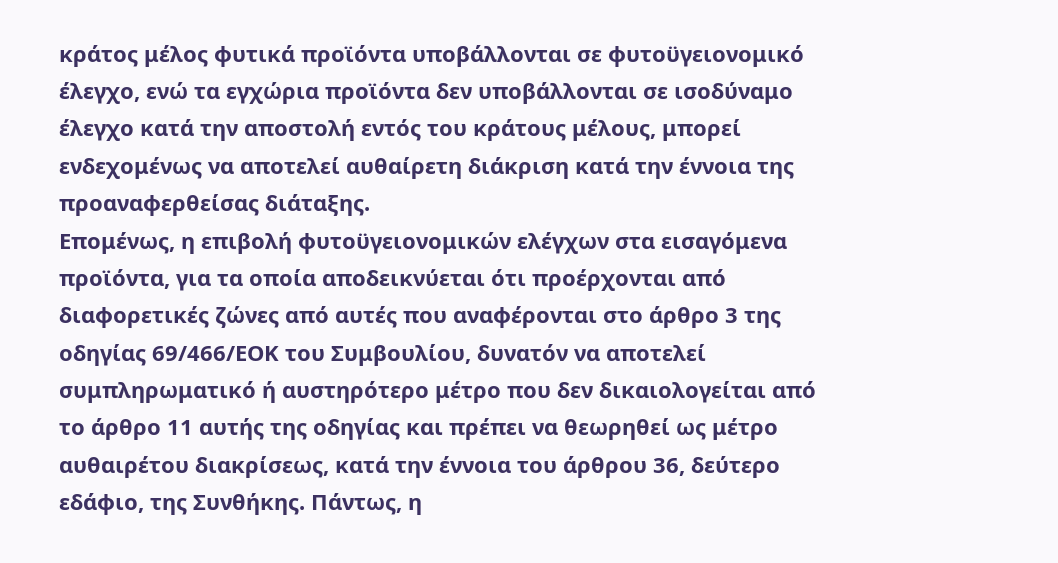κράτος μέλος φυτικά προϊόντα υποβάλλονται σε φυτοϋγειονομικό έλεγχο, ενώ τα εγχώρια προϊόντα δεν υποβάλλονται σε ισοδύναμο έλεγχο κατά την αποστολή εντός του κράτους μέλους, μπορεί ενδεχομένως να αποτελεί αυθαίρετη διάκριση κατά την έννοια της προαναφερθείσας διάταξης.
Επομένως, η επιβολή φυτοϋγειονομικών ελέγχων στα εισαγόμενα προϊόντα, για τα οποία αποδεικνύεται ότι προέρχονται από διαφορετικές ζώνες από αυτές που αναφέρονται στο άρθρο 3 της οδηγίας 69/466/ΕΟΚ του Συμβουλίου, δυνατόν να αποτελεί συμπληρωματικό ή αυστηρότερο μέτρο που δεν δικαιολογείται από το άρθρο 11 αυτής της οδηγίας και πρέπει να θεωρηθεί ως μέτρο αυθαιρέτου διακρίσεως, κατά την έννοια του άρθρου 36, δεύτερο εδάφιο, της Συνθήκης. Πάντως, η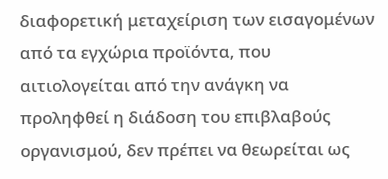διαφορετική μεταχείριση των εισαγομένων από τα εγχώρια προϊόντα, που αιτιολογείται από την ανάγκη να προληφθεί η διάδοση του επιβλαβούς οργανισμού, δεν πρέπει να θεωρείται ως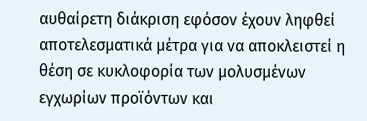αυθαίρετη διάκριση εφόσον έχουν ληφθεί αποτελεσματικά μέτρα για να αποκλειστεί η θέση σε κυκλοφορία των μολυσμένων εγχωρίων προϊόντων και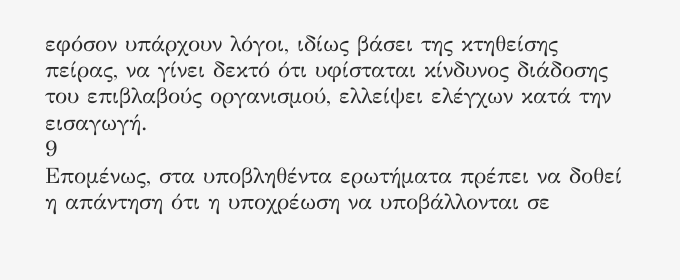εφόσον υπάρχουν λόγοι, ιδίως βάσει της κτηθείσης πείρας, να γίνει δεκτό ότι υφίσταται κίνδυνος διάδοσης του επιβλαβούς οργανισμού, ελλείψει ελέγχων κατά την εισαγωγή.
9
Επομένως, στα υποβληθέντα ερωτήματα πρέπει να δοθεί η απάντηση ότι η υποχρέωση να υποβάλλονται σε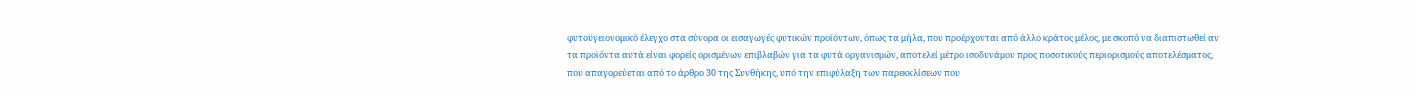φυτοϋγειονομικό έλεγχο στα σύνορα οι εισαγωγές φυτικών προϊόντων, όπως τα μήλα, που προέρχονται από άλλο κράτος μέλος, με σκοπό να διαπιστωθεί αν τα προϊόντα αυτά είναι φορείς ορισμένων επιβλαβών για τα φυτά οργανισμών, αποτελεί μέτρο ισοδυνάμου προς ποσοτικούς περιορισμούς αποτελέσματος, που απαγορεύεται από το άρθρο 30 της Συνθήκης, υπό την επιφύλαξη των παρεκκλίσεων που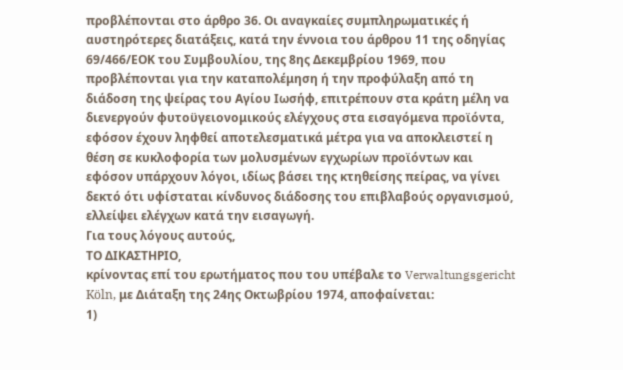προβλέπονται στο άρθρο 36. Οι αναγκαίες συμπληρωματικές ή αυστηρότερες διατάξεις, κατά την έννοια του άρθρου 11 της οδηγίας 69/466/ΕΟΚ του Συμβουλίου, της 8ης Δεκεμβρίου 1969, που προβλέπονται για την καταπολέμηση ή την προφύλαξη από τη διάδοση της ψείρας του Αγίου Ιωσήφ, επιτρέπουν στα κράτη μέλη να διενεργούν φυτοϋγειονομικούς ελέγχους στα εισαγόμενα προϊόντα, εφόσον έχουν ληφθεί αποτελεσματικά μέτρα για να αποκλειστεί η θέση σε κυκλοφορία των μολυσμένων εγχωρίων προϊόντων και εφόσον υπάρχουν λόγοι, ιδίως βάσει της κτηθείσης πείρας, να γίνει δεκτό ότι υφίσταται κίνδυνος διάδοσης του επιβλαβούς οργανισμού, ελλείψει ελέγχων κατά την εισαγωγή.
Για τους λόγους αυτούς,
ΤΟ ΔΙΚΑΣΤΗΡΙΟ,
κρίνοντας επί του ερωτήματος που του υπέβαλε το Verwaltungsgericht Köln, με Διάταξη της 24ης Οκτωβρίου 1974, αποφαίνεται:
1)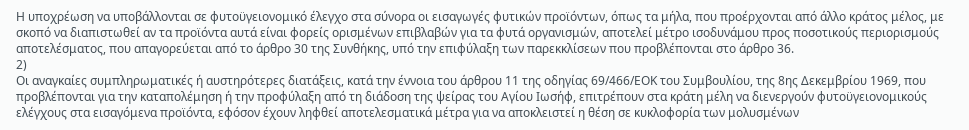Η υποχρέωση να υποβάλλονται σε φυτοϋγειονομικό έλεγχο στα σύνορα οι εισαγωγές φυτικών προϊόντων, όπως τα μήλα, που προέρχονται από άλλο κράτος μέλος, με σκοπό να διαπιστωθεί αν τα προϊόντα αυτά είναι φορείς ορισμένων επιβλαβών για τα φυτά οργανισμών, αποτελεί μέτρο ισοδυνάμου προς ποσοτικούς περιορισμούς αποτελέσματος, που απαγορεύεται από το άρθρο 30 της Συνθήκης, υπό την επιφύλαξη των παρεκκλίσεων που προβλέπονται στο άρθρο 36.
2)
Οι αναγκαίες συμπληρωματικές ή αυστηρότερες διατάξεις, κατά την έννοια του άρθρου 11 της οδηγίας 69/466/ΕΟΚ του Συμβουλίου, της 8ης Δεκεμβρίου 1969, που προβλέπονται για την καταπολέμηση ή την προφύλαξη από τη διάδοση της ψείρας του Αγίου Ιωσήφ, επιτρέπουν στα κράτη μέλη να διενεργούν φυτοϋγειονομικούς ελέγχους στα εισαγόμενα προϊόντα, εφόσον έχουν ληφθεί αποτελεσματικά μέτρα για να αποκλειστεί η θέση σε κυκλοφορία των μολυσμένων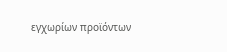εγχωρίων προϊόντων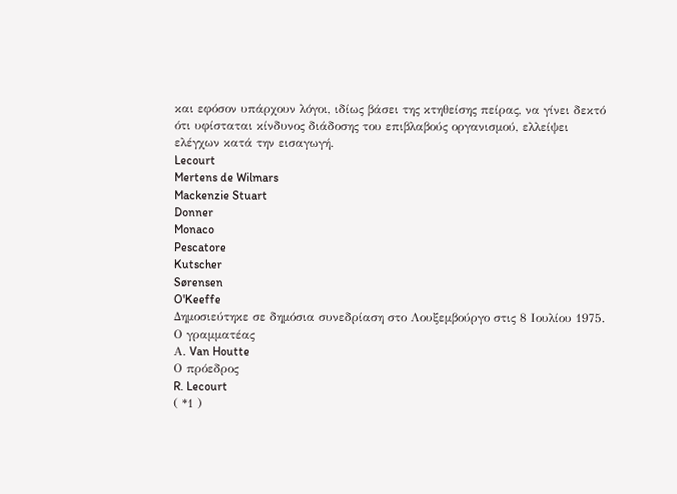και εφόσον υπάρχουν λόγοι, ιδίως βάσει της κτηθείσης πείρας, να γίνει δεκτό ότι υφίσταται κίνδυνος διάδοσης του επιβλαβούς οργανισμού, ελλείψει ελέγχων κατά την εισαγωγή.
Lecourt
Mertens de Wilmars
Mackenzie Stuart
Donner
Monaco
Pescatore
Kutscher
Sørensen
O'Keeffe
Δημοσιεύτηκε σε δημόσια συνεδρίαση στο Λουξεμβούργο στις 8 Ιουλίου 1975.
Ο γραμματέας
Α. Van Houtte
Ο πρόεδρος
R. Lecourt
( *1 )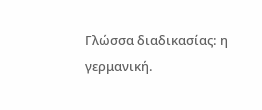Γλώσσα διαδικασίας: η γερμανική.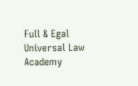Full & Egal Universal Law Academy